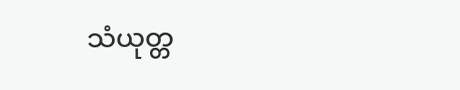သံယုတ္တ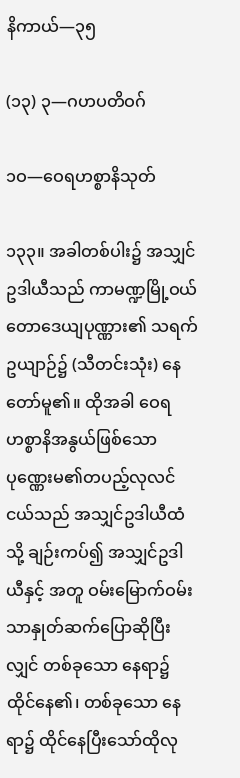နိကာယ်—၃၅

(၁၃) ၃—ဂဟပတိဝဂ်

၁ဝ—ဝေရဟစ္စာနိသုတ်

၁၃၃။ အခါတစ်ပါး၌ အသျှင်ဥဒါယီသည် ကာမဏ္ဍမြို့ဝယ် တောဒေယျပုဏ္ဏား၏ သရက်ဥယျာဉ်၌ (သီတင်းသုံး) နေတော်မူ၏။ ထိုအခါ ဝေရဟစ္စာနိအနွယ်ဖြစ်သော ပုဏ္ဏေးမ၏တပည့်လုလင်ငယ်သည် အသျှင်ဥဒါယီထံသို့ ချဉ်းကပ်၍ အသျှင်ဥဒါယီနှင့် အတူ ဝမ်းမြောက်ဝမ်းသာနှုတ်ဆက်ပြောဆိုပြီးလျှင် တစ်ခုသော နေရာ၌ ထိုင်နေ၏၊ တစ်ခုသော နေရာ၌ ထိုင်နေပြီးသော်ထိုလု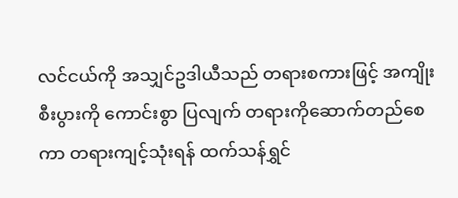လင်ငယ်ကို အသျှင်ဥဒါယီသည် တရားစကားဖြင့် အကျိုးစီးပွားကို ကောင်းစွာ ပြလျက် တရားကိုဆောက်တည်စေကာ တရားကျင့်သုံးရန် ထက်သန်ရွှင်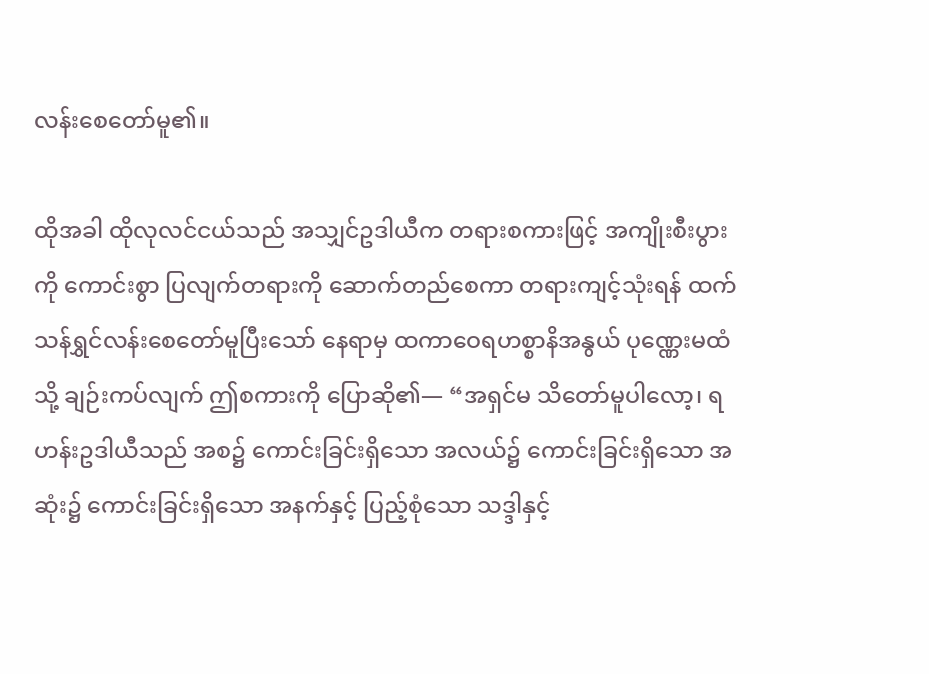လန်းစေတော်မူ၏။

ထိုအခါ ထိုလုလင်ငယ်သည် အသျှင်ဥဒါယီက တရားစကားဖြင့် အကျိုးစီးပွားကို ကောင်းစွာ ပြလျက်တရားကို ဆောက်တည်စေကာ တရားကျင့်သုံးရန် ထက်သန်ရွှင်လန်းစေတော်မူပြီးသော် နေရာမှ ထကာဝေရဟစ္စာနိအနွယ် ပုဏ္ဏေးမထံသို့ ချဉ်းကပ်လျက် ဤစကားကို ပြောဆို၏— “အရှင်မ သိတော်မူပါလော့၊ ရဟန်းဥဒါယီသည် အစ၌ ကောင်းခြင်းရှိသော အလယ်၌ ကောင်းခြင်းရှိသော အဆုံး၌ ကောင်းခြင်းရှိသော အနက်နှင့် ပြည့်စုံသော သဒ္ဒါနှင့်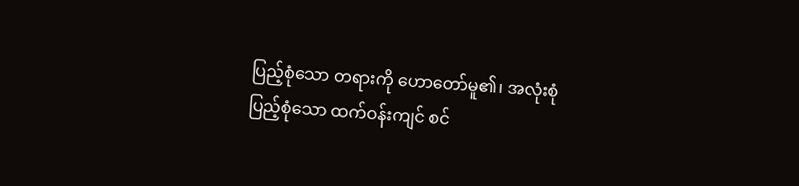ပြည့်စုံသော တရားကို ဟောတော်မူ၏၊ အလုံးစုံ ပြည့်စုံသော ထက်ဝန်းကျင် စင်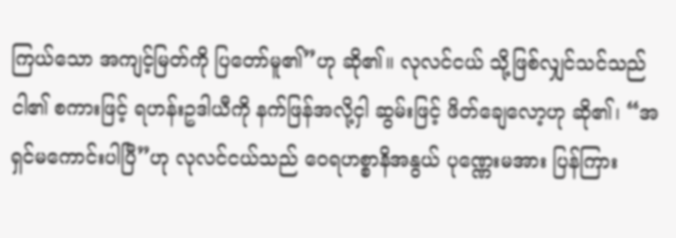ကြယ်သော အကျင့်မြတ်ကို ပြတော်မူ၏”ဟု ဆို၏။ လုလင်ငယ် သို့ဖြစ်လျှင်သင်သည် ငါ၏ စကားဖြင့် ရဟန်းဥဒါယီကို နက်ဖြန်အလို့ငှါ ဆွမ်းဖြင့် ဖိတ်ချေလော့ဟု ဆို၏၊ “အရှင်မကောင်းပါပြီ”ဟု လုလင်ငယ်သည် ဝေရဟစ္စာနိအနွယ် ပုဏ္ဏေးမအား ပြန်ကြား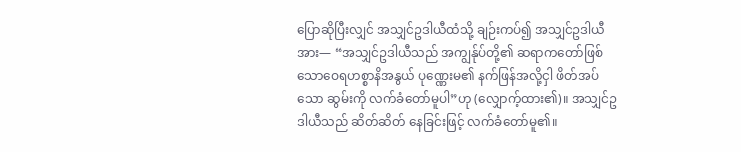ပြောဆိုပြီးလျှင် အသျှင်ဥဒါယီထံသို့ ချဉ်းကပ်၍ အသျှင်ဥဒါယီအား— “အသျှင်ဥဒါယီသည် အကျွန်ုပ်တို့၏ ဆရာကတော်ဖြစ်သောဝေရဟစ္စာနိအနွယ် ပုဏ္ဏေးမ၏ နက်ဖြန်အလို့ငှါ ဖိတ်အပ်သော ဆွမ်းကို လက်ခံတော်မူပါ”ဟု (လျှောက့်ထား၏)။ အသျှင်ဥဒါယီသည် ဆိတ်ဆိတ် နေခြင်းဖြင့် လက်ခံတော်မူ၏။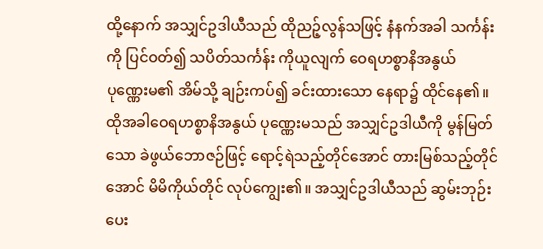ထို့နောက် အသျှင်ဥဒါယီသည် ထိုညဉ့်လွန်သဖြင့် နံနက်အခါ သင်္ကန်းကို ပြင်ဝတ်၍ သပိတ်သင်္ကန်း ကိုယူလျက် ဝေရဟစ္စာနိအနွယ် ပုဏ္ဏေးမ၏ အိမ်သို့ ချဉ်းကပ်၍ ခင်းထားသော နေရာ၌ ထိုင်နေ၏။ ထိုအခါဝေရဟစ္စာနိအနွယ် ပုဏ္ဏေးမသည် အသျှင်ဥဒါယီကို မွန်မြတ်သော ခဲဖွယ်ဘောဇဉ်ဖြင့် ရောင့်ရဲသည့်တိုင်အောင် တားမြစ်သည့်တိုင်အောင် မိမိကိုယ်တိုင် လုပ်ကျွေး၏။ အသျှင်ဥဒါယီသည် ဆွမ်းဘုဉ်းပေး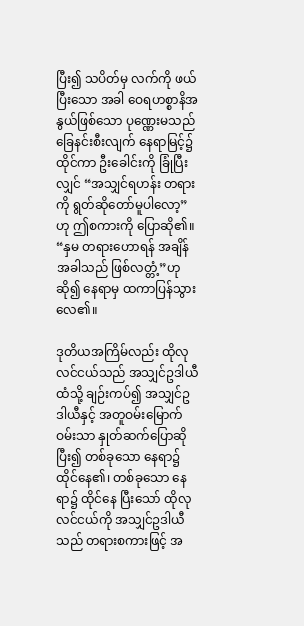ပြီး၍ သပိတ်မှ လက်ကို ဖယ်ပြီးသော အခါ ဝေရဟစ္စာနိအနွယ်ဖြစ်သော ပုဏ္ဏေးမသည် ခြေနင်းစီးလျက် နေရာမြင့်၌ ထိုင်ကာ ဦးခေါင်းကို ခြုံပြီးလျှင် “အသျှင်ရဟန်း တရားကို ရွတ်ဆိုတော်မူပါလော့”ဟု ဤစကားကို ပြောဆို၏။ “နှမ တရားဟောရန် အချိန်အခါသည် ဖြစ်လတ္တံ့”ဟု ဆို၍ နေရာမှ ထကာပြန်သွားလေ၏။

ဒုတိယအကြိမ်လည်း ထိုလုလင်ငယ်သည် အသျှင်ဥဒါယီထံသို့ ချဉ်းကပ်၍ အသျှင်ဥဒါယီနှင့် အတူဝမ်းမြောက်ဝမ်းသာ နှုတ်ဆက်ပြောဆိုပြီး၍ တစ်ခုသော နေရာ၌ ထိုင်နေ၏၊ တစ်ခုသော နေရာ၌ ထိုင်နေ ပြီးသော် ထိုလုလင်ငယ်ကို အသျှင်ဥဒါယီသည် တရားစကားဖြင့် အ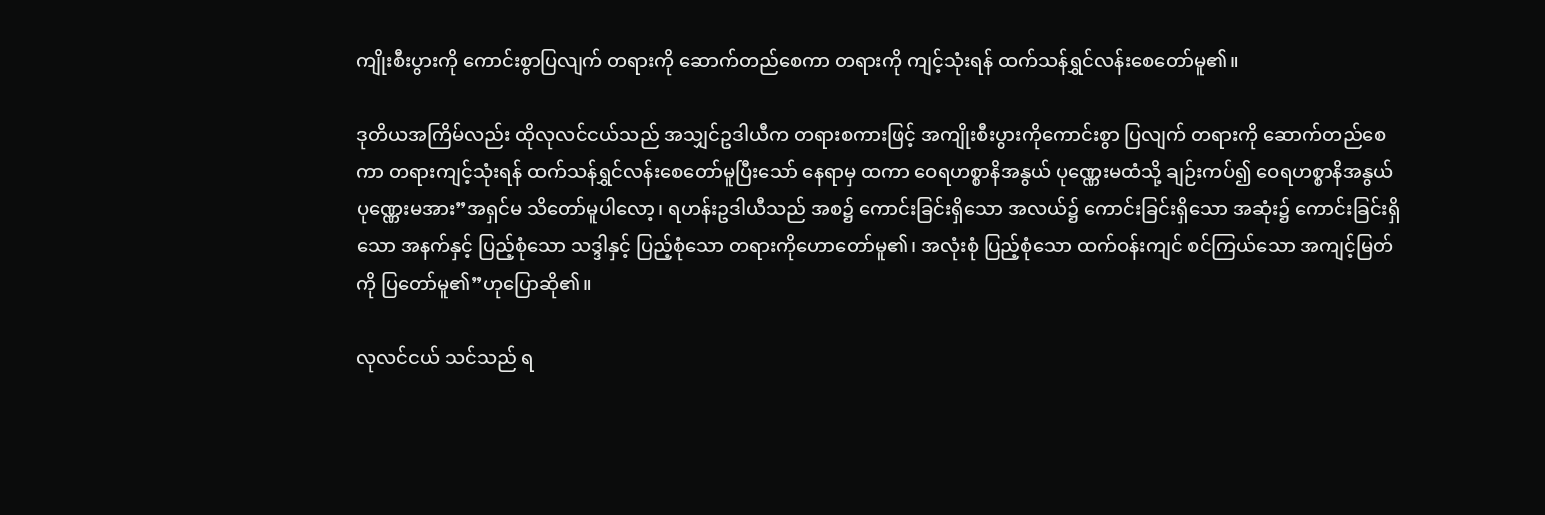ကျိုးစီးပွားကို ကောင်းစွာပြလျက် တရားကို ဆောက်တည်စေကာ တရားကို ကျင့်သုံးရန် ထက်သန်ရွှင်လန်းစေတော်မူ၏။

ဒုတိယအကြိမ်လည်း ထိုလုလင်ငယ်သည် အသျှင်ဥဒါယီက တရားစကားဖြင့် အကျိုးစီးပွားကိုကောင်းစွာ ပြလျက် တရားကို ဆောက်တည်စေကာ တရားကျင့်သုံးရန် ထက်သန်ရွှင်လန်းစေတော်မူပြီးသော် နေရာမှ ထကာ ဝေရဟစ္စာနိအနွယ် ပုဏ္ဏေးမထံသို့ ချဉ်းကပ်၍ ဝေရဟစ္စာနိအနွယ် ပုဏ္ဏေးမအား”အရှင်မ သိတော်မူပါလော့၊ ရဟန်းဥဒါယီသည် အစ၌ ကောင်းခြင်းရှိသော အလယ်၌ ကောင်းခြင်းရှိသော အဆုံး၌ ကောင်းခြင်းရှိသော အနက်နှင့် ပြည့်စုံသော သဒ္ဒါနှင့် ပြည့်စုံသော တရားကိုဟောတော်မူ၏၊ အလုံးစုံ ပြည့်စုံသော ထက်ဝန်းကျင် စင်ကြယ်သော အကျင့်မြတ်ကို ပြတော်မူ၏”ဟုပြောဆို၏။

လုလင်ငယ် သင်သည် ရ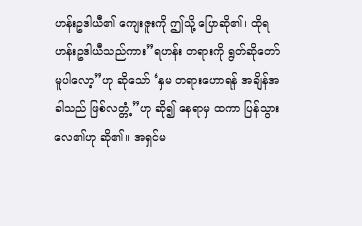ဟန်းဥဒါယီ၏ ကျေးဇူးကို ဤသို့ ပြောဆို၏၊ ထိုရဟန်းဥဒါယီသည်ကား”ရဟန်း တရားကို ရွတ်ဆိုတော်မူပါလော့”ဟု ဆိုသော် ‘နှမ တရားဟောရန် အချိန်အခါသည် ဖြစ်လတ္တံ့”ဟု ဆို၍ နေရာမှ ထကာ ပြန်သွားလေ၏ဟု ဆို၏။ အရှင်မ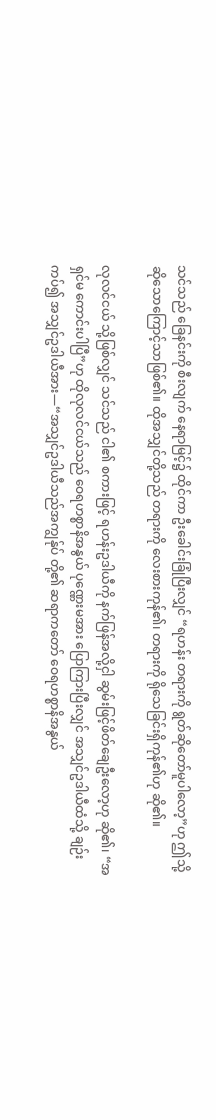သင်သည် ခြေနင်းကို စီးလျက် နေရာမြင့်၌ ထိုင်ကာ ဦးခေါင်းခြုံပြီးလျှင် “ရဟန်း တရားကို ရွတ်ဆိုတော်မူပါလော့”ဟု ဤသို့ ဆိုသောကြောင့်သာဖြစ်၏။ ထိုအသျှင်တို့သည် တရားကို လေးစားကုန်၏၊ တရားကို ရိုသေခြင်းရှိကုန်၏ဟု ဆို၏။

လုလင်ငယ် သို့ဖြစ်လျှင် သင်သည် ငါ၏ စကားဖြင့် ရဟန်းဥဒါယီကို နက်ဖြန်အလို့ငှါ ဆွမ်းဖြင့်ဖိတ်ချေဦးလော့ဟု ဆို၏၊ “အရှင်မ ကောင်းပါပြီ”ဟု ထိုလုလင်ငယ်သည် ဝေရဟစ္စာနိအနွယ် ပုဏ္ဏေးမအား ပြောကြားပြီးလျှင် အသျှင်ဥဒါယီထံသို့ ချဉ်းကပ်၍ အသျှင်ဥဒါယီအား—“အသျှင်ဥဒါယီသည်အကျွန်ုပ် တို့၏ ဆရာကတော် ဝေရဟစ္စာနိအနွယ်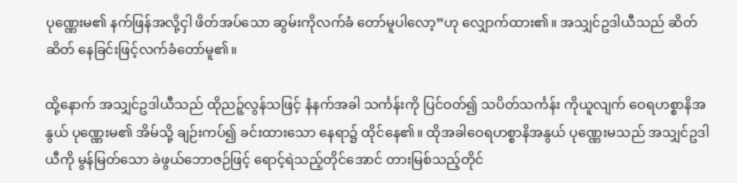ပုဏ္ဏေးမ၏ နက်ဖြန်အလို့ငှါ ဖိတ်အပ်သော ဆွမ်းကိုလက်ခံ တော်မူပါလော့”ဟု လျှောက်ထား၏။ အသျှင်ဥဒါယီသည် ဆိတ်ဆိတ် နေခြင်းဖြင့်လက်ခံတော်မူ၏။

ထို့နောက် အသျှင်ဥဒါယီသည် ထိုညဉ့်လွန်သဖြင့် နံနက်အခါ သင်္ကန်းကို ပြင်ဝတ်၍ သပိတ်သင်္ကန်း ကိုယူလျက် ဝေရဟစ္စာနိအနွယ် ပုဏ္ဏေးမ၏ အိမ်သို့ ချဉ်းကပ်၍ ခင်းထားသော နေရာ၌ ထိုင်နေ၏။ ထိုအခါဝေရဟစ္စာနိအနွယ် ပုဏ္ဏေးမသည် အသျှင်ဥဒါယီကို မွန်မြတ်သော ခဲဖွယ်ဘောဇဉ်ဖြင့် ရောင့်ရဲသည့်တိုင်အောင် တားမြစ်သည့်တိုင်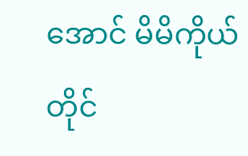အောင် မိမိကိုယ်တိုင်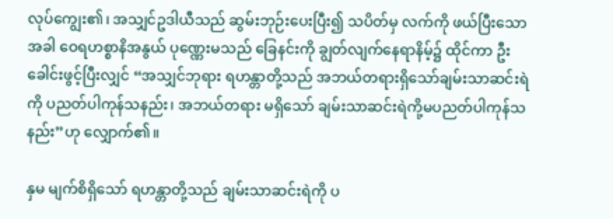လုပ်ကျွေး၏၊ အသျှင်ဥဒါယီသည် ဆွမ်းဘုဉ်းပေးပြီး၍ သပိတ်မှ လက်ကို ဖယ်ပြီးသောအခါ ဝေရဟစ္စာနိအနွယ် ပုဏ္ဏေးမသည် ခြေနင်းကို ချွတ်လျက်နေရာနိမ့်၌ ထိုင်ကာ ဦးခေါင်းဖွင့်ပြီးလျှင် “အသျှင်ဘုရား ရဟန္တာတို့သည် အဘယ်တရားရှိသော်ချမ်းသာဆင်းရဲကို ပညတ်ပါကုန်သနည်း၊ အဘယ်တရား မရှိသော် ချမ်းသာဆင်းရဲကို့မပညတ်ပါကုန်သနည်း”ဟု လျှောက်၏။

နှမ မျက်စိရှိသော် ရဟန္တာတို့သည် ချမ်းသာဆင်းရဲကို ပ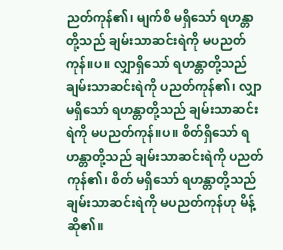ညတ်ကုန်၏၊ မျက်စိ မရှိသော် ရဟန္တာတို့သည် ချမ်းသာဆင်းရဲကို မပညတ်ကုန်။ပ။ လျှာရှိသော် ရဟန္တာတို့သည် ချမ်းသာဆင်းရဲကို ပညတ်ကုန်၏၊ လျှာ မရှိသော် ရဟန္တာတို့သည် ချမ်းသာဆင်းရဲကို မပညတ်ကုန်။ပ။ စိတ်ရှိသော် ရဟန္တာတို့သည် ချမ်းသာဆင်းရဲကို ပညတ်ကုန်၏၊ စိတ် မရှိသော် ရဟန္တာတို့သည် ချမ်းသာဆင်းရဲကို မပညတ်ကုန်ဟု မိန့်ဆို၏။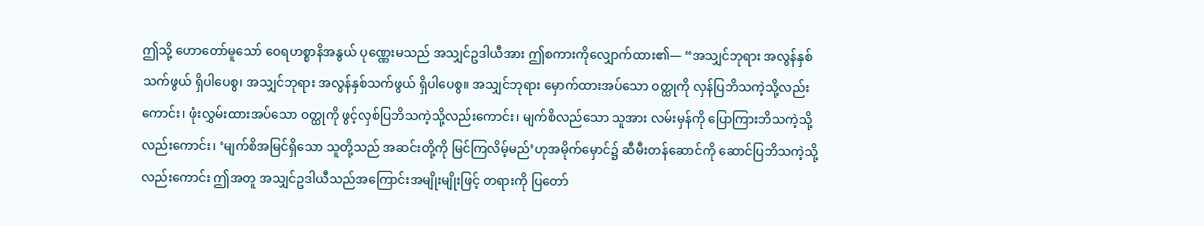ဤသို့ ဟောတော်မူသော် ဝေရဟစ္စာနိအနွယ် ပုဏ္ဏေးမသည် အသျှင်ဥဒါယီအား ဤစကားကိုလျှောက်ထား၏— “အသျှင်ဘုရား အလွန်နှစ်သက်ဖွယ် ရှိပါပေစွ၊ အသျှင်ဘုရား အလွန်နှစ်သက်ဖွယ် ရှိပါပေစွ။ အသျှင်ဘုရား မှောက်ထားအပ်သော ဝတ္ထုကို လှန်ပြဘိသကဲ့သို့လည်းကောင်း၊ ဖုံးလွှမ်းထားအပ်သော ဝတ္ထုကို ဖွင့်လှစ်ပြဘိသကဲ့သို့လည်းကောင်း၊ မျက်စိလည်သော သူအား လမ်းမှန်ကို ပြောကြားဘိသကဲ့သို့လည်းကောင်း၊ ‘မျက်စိအမြင်ရှိသော သူတို့သည် အဆင်းတို့ကို မြင်ကြလိမ့်မည်’ဟုအမိုက်မှောင်၌ ဆီမီးတန်ဆောင်ကို ဆောင်ပြဘိသကဲ့သို့လည်းကောင်း ဤအတူ အသျှင်ဥဒါယီသည်အကြောင်းအမျိုးမျိုးဖြင့် တရားကို ပြတော်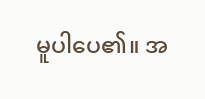မူပါပေ၏။ အ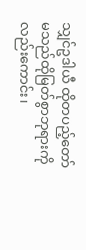သျှင်ဥဒါယီ ထိုတပည့်တော်မသည်ထိုမြတ်စွာဘုရားကိုလည်းကောင်း၊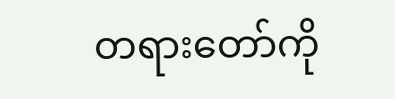တရားတော်ကို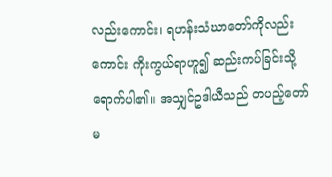လည်းကောင်း၊ ရဟန်းသံဃာတော်ကိုလည်းကောင်း ကိုးကွယ်ရာဟူ၍ ဆည်းကပ်ခြင်းသို့ ရောက်ပါ၏။ အသျှင်ဥဒါယီသည် တပည့်တော်မ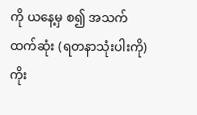ကို ယနေ့မှ စ၍ အသက်ထက်ဆုံး (ရတနာသုံးပါးကို) ကိုး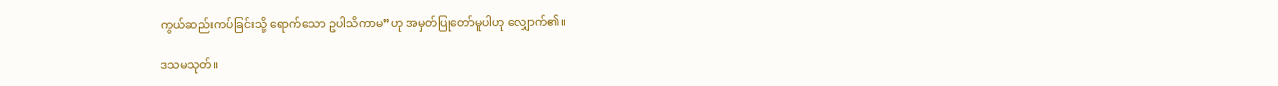ကွယ်ဆည်းကပ်ခြင်းသို့ ရောက်သော ဥပါသိကာမ”ဟု အမှတ်ပြုတော်မူပါဟု လျှောက်၏။

ဒသမသုတ်။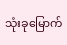သုံးခုမြောက်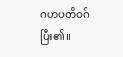ဂဟပတိဝဂ် ပြီး၏။